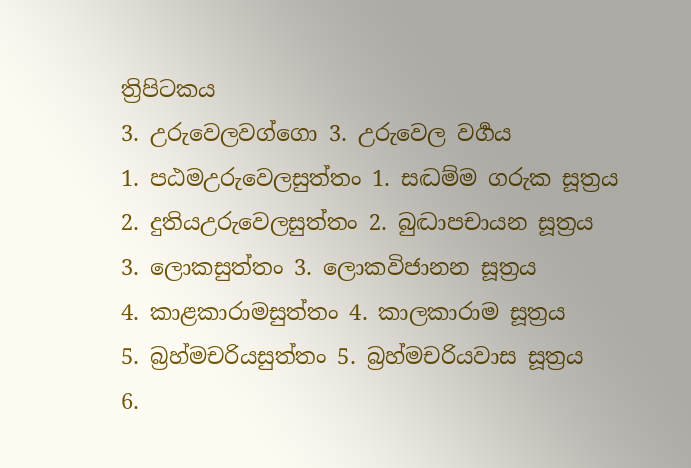ත්‍රිපිටකය
3. උරුවෙලවග්ගො 3. උරුවෙල වර්‍ගය
1. පඨමඋරුවෙලසුත්තං 1. සද්‍ධම්ම ගරුක සූත්‍රය
2. දුතියඋරුවෙලසුත්තං 2. බුද්‍ධාපචායන සූත්‍රය
3. ලොකසුත්තං 3. ලොකවිජානන සූත්‍රය
4. කාළකාරාමසුත්තං 4. කාලකාරාම සූත්‍රය
5. බ්‍රහ්මචරියසුත්තං 5. බ්‍රහ්මචරියවාස සූත්‍රය
6.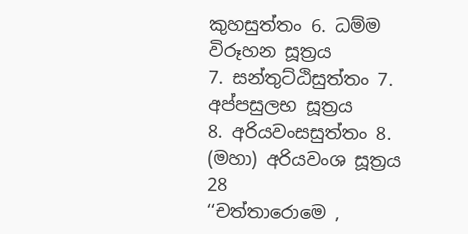කුහසුත්තං 6. ධම්ම විරූහන සූත්‍රය
7. සන්තුට්ඨිසුත්තං 7. අප්පසුලභ සූත්‍රය
8. අරියවංසසුත්තං 8. (මහා) අරියවංශ සූත්‍රය
28
‘‘චත්තාරොමෙ ,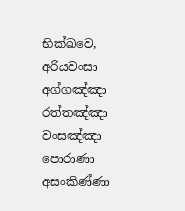භික්ඛවෙ, අරියවංසා අග්ගඤ්ඤා රත්තඤ්ඤා වංසඤ්ඤා පොරාණා අසංකිණ්ණා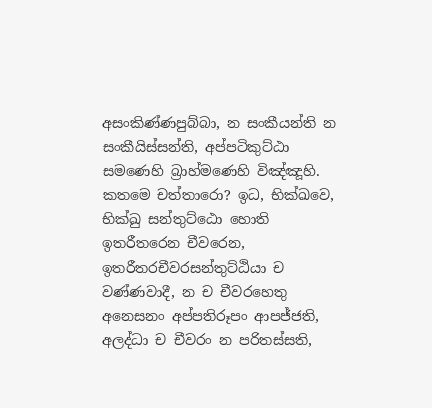අසංකිණ්ණපුබ්බා, න සංකීයන්ති න සංකීයිස්සන්ති, අප්පටිකුට්ඨා සමණෙහි බ්‍රාහ්මණෙහි විඤ්ඤූහි. කතමෙ චත්තාරො? ඉධ, භික්ඛවෙ, භික්ඛු සන්තුට්ඨො හොති ඉතරීතරෙන චීවරෙන, ඉතරීතරචීවරසන්තුට්ඨියා ච වණ්ණවාදී, න ච චීවරහෙතු අනෙසනං අප්පතිරූපං ආපජ්ජති, අලද්ධා ච චීවරං න පරිතස්සති,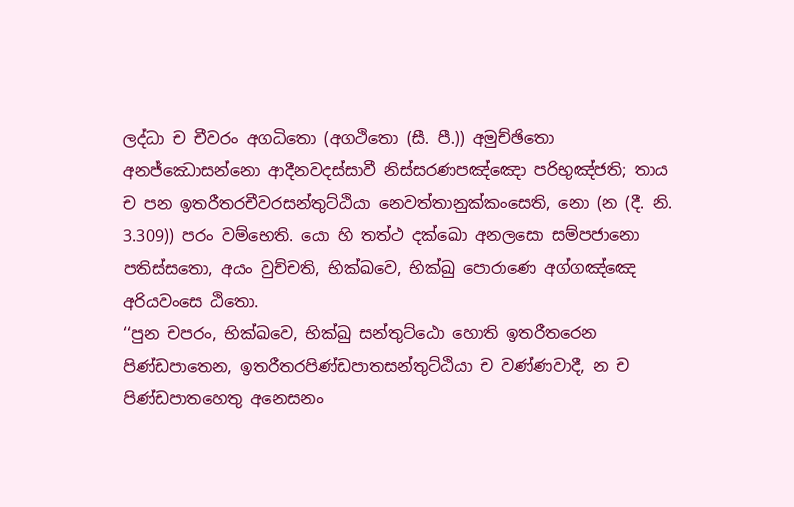ලද්ධා ච චීවරං අගධිතො (අගථිතො (සී. පී.)) අමුච්ඡිතො අනජ්ඣොසන්නො ආදීනවදස්සාවී නිස්සරණපඤ්ඤො පරිභුඤ්ජති; තාය ච පන ඉතරීතරචීවරසන්තුට්ඨියා නෙවත්තානුක්කංසෙති, නො (න (දී. නි. 3.309)) පරං වම්භෙති. යො හි තත්ථ දක්ඛො අනලසො සම්පජානො පතිස්සතො, අයං වුච්චති, භික්ඛවෙ, භික්ඛු පොරාණෙ අග්ගඤ්ඤෙ අරියවංසෙ ඨිතො.
‘‘පුන චපරං, භික්ඛවෙ, භික්ඛු සන්තුට්ඨො හොති ඉතරීතරෙන පිණ්ඩපාතෙන, ඉතරීතරපිණ්ඩපාතසන්තුට්ඨියා ච වණ්ණවාදී, න ච පිණ්ඩපාතහෙතු අනෙසනං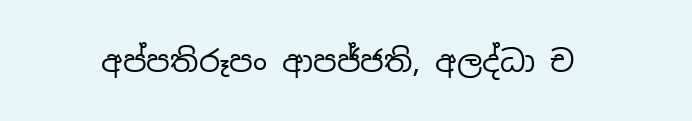අප්පතිරූපං ආපජ්ජති, අලද්ධා ච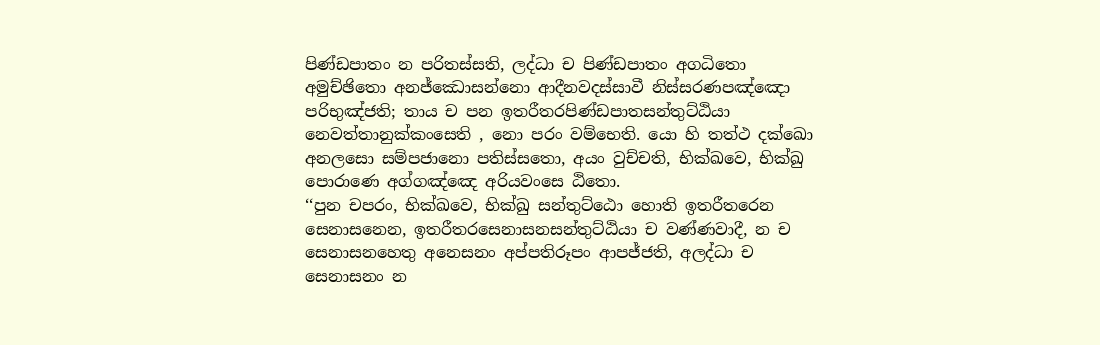පිණ්ඩපාතං න පරිතස්සති, ලද්ධා ච පිණ්ඩපාතං අගධිතො අමුච්ඡිතො අනජ්ඣොසන්නො ආදීනවදස්සාවී නිස්සරණපඤ්ඤො පරිභුඤ්ජති; තාය ච පන ඉතරීතරපිණ්ඩපාතසන්තුට්ඨියා නෙවත්තානුක්කංසෙති , නො පරං වම්භෙති. යො හි තත්ථ දක්ඛො අනලසො සම්පජානො පතිස්සතො, අයං වුච්චති, භික්ඛවෙ, භික්ඛු පොරාණෙ අග්ගඤ්ඤෙ අරියවංසෙ ඨිතො.
‘‘පුන චපරං, භික්ඛවෙ, භික්ඛු සන්තුට්ඨො හොති ඉතරීතරෙන සෙනාසනෙන, ඉතරීතරසෙනාසනසන්තුට්ඨියා ච වණ්ණවාදී, න ච සෙනාසනහෙතු අනෙසනං අප්පතිරූපං ආපජ්ජති, අලද්ධා ච සෙනාසනං න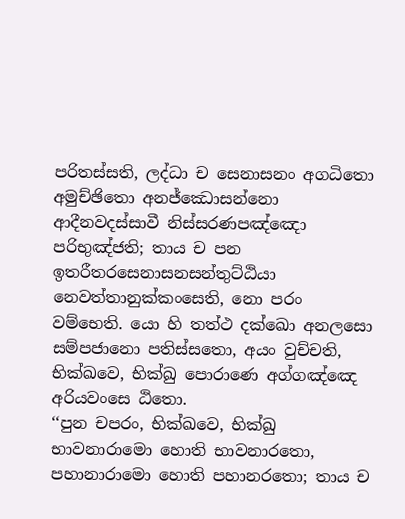පරිතස්සති, ලද්ධා ච සෙනාසනං අගධිතො අමුච්ඡිතො අනජ්ඣොසන්නො ආදීනවදස්සාවී නිස්සරණපඤ්ඤො පරිභුඤ්ජති; තාය ච පන ඉතරීතරසෙනාසනසන්තුට්ඨියා නෙවත්තානුක්කංසෙති, නො පරං වම්භෙති. යො හි තත්ථ දක්ඛො අනලසො සම්පජානො පතිස්සතො, අයං වුච්චති, භික්ඛවෙ, භික්ඛු පොරාණෙ අග්ගඤ්ඤෙ අරියවංසෙ ඨිතො.
‘‘පුන චපරං, භික්ඛවෙ, භික්ඛු භාවනාරාමො හොති භාවනාරතො, පහානාරාමො හොති පහානරතො; තාය ච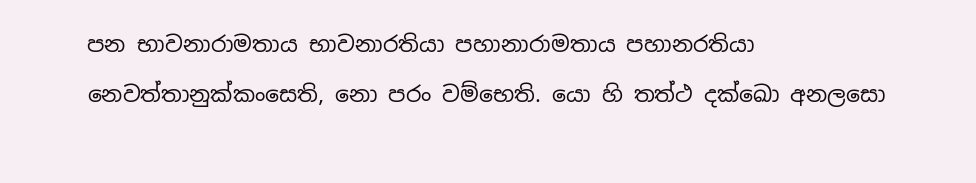පන භාවනාරාමතාය භාවනාරතියා පහානාරාමතාය පහානරතියා නෙවත්තානුක්කංසෙති, නො පරං වම්භෙති. යො හි තත්ථ දක්ඛො අනලසො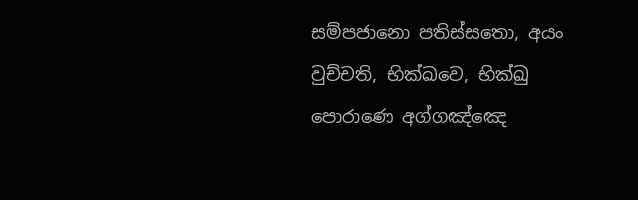සම්පජානො පතිස්සතො, අයං වුච්චති, භික්ඛවෙ, භික්ඛු පොරාණෙ අග්ගඤ්ඤෙ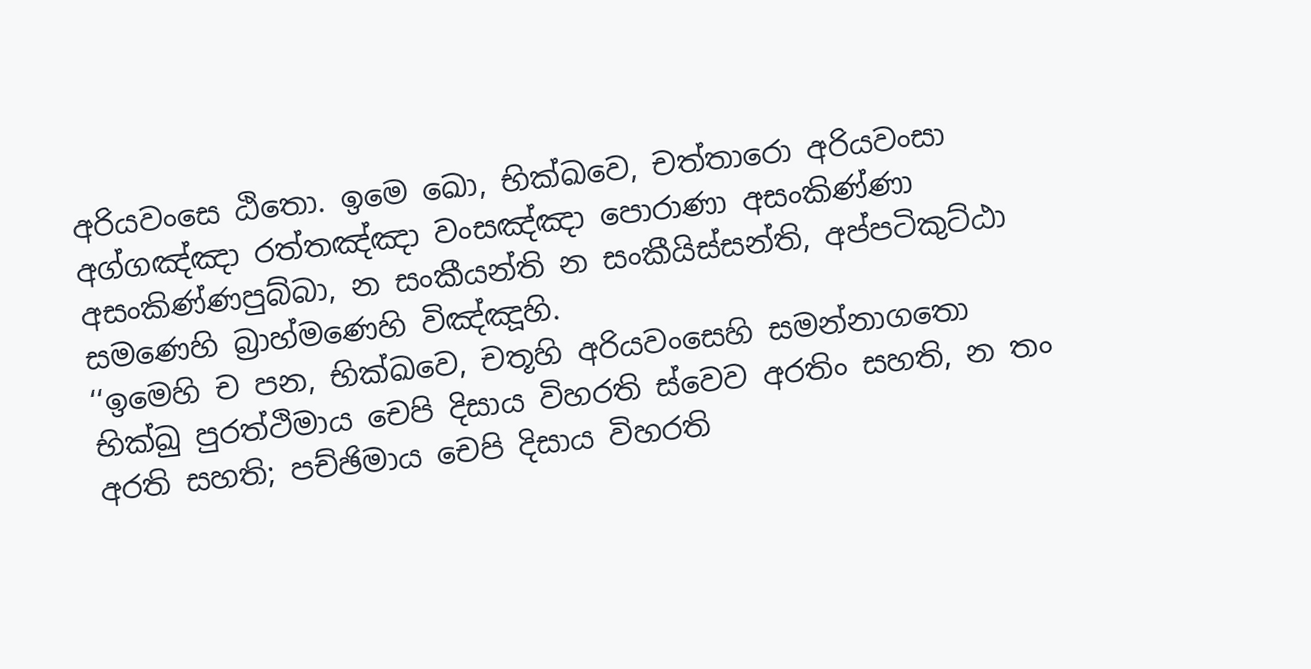අරියවංසෙ ඨිතො. ඉමෙ ඛො, භික්ඛවෙ, චත්තාරො අරියවංසා අග්ගඤ්ඤා රත්තඤ්ඤා වංසඤ්ඤා පොරාණා අසංකිණ්ණා අසංකිණ්ණපුබ්බා, න සංකීයන්ති න සංකීයිස්සන්ති, අප්පටිකුට්ඨා සමණෙහි බ්‍රාහ්මණෙහි විඤ්ඤූහි.
‘‘ඉමෙහි ච පන, භික්ඛවෙ, චතූහි අරියවංසෙහි සමන්නාගතො භික්ඛු පුරත්ථිමාය චෙපි දිසාය විහරති ස්වෙව අරතිං සහති, න තං අරති සහති; පච්ඡිමාය චෙපි දිසාය විහරති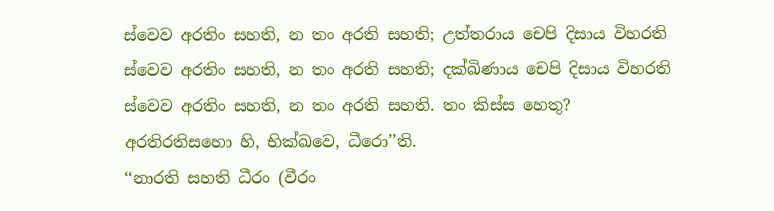ස්වෙව අරතිං සහති, න තං අරති සහති; උත්තරාය චෙපි දිසාය විහරති ස්වෙව අරතිං සහති, න තං අරති සහති; දක්ඛිණාය චෙපි දිසාය විහරති ස්වෙව අරතිං සහති, න තං අරති සහති. තං කිස්ස හෙතු? අරතිරතිසහො හි, භික්ඛවෙ, ධීරො’’ති.
‘‘නාරති සහති ධීරං (වීරං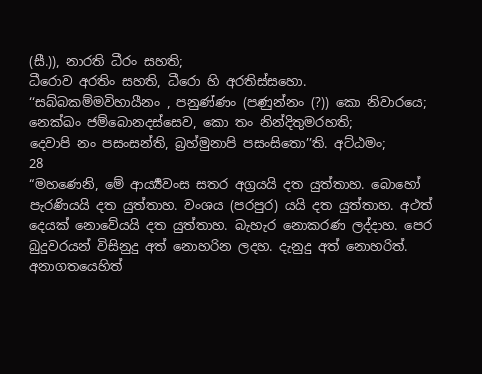(සී.)), නාරති ධීරං සහති;
ධීරොව අරතිං සහති, ධීරො හි අරතිස්සහො.
‘‘සබ්බකම්මවිහායීනං , පනුණ්ණං (පණුන්නං (?)) කො නිවාරයෙ;
නෙක්ඛං ජම්බොනදස්සෙව, කො තං නින්දිතුමරහති;
දෙවාපි නං පසංසන්ති, බ්‍රහ්මුනාපි පසංසිතො’’ති. අට්ඨමං;
28
“මහණෙනි, මේ ආර්‍ය්‍යවංස සතර අග්‍රයයි දත යුත්තාහ. බොහෝ පැරණියයි දත යුත්තාහ. වංශය (පරපුර) යයි දත යුත්තාහ. අථත් දෙයක් නොවේයයි දත යුත්තාහ. බැහැර නොකරණ ලද්දාහ. පෙර බුදුවරයන් විසිනුදු අත් නොහරින ලදහ. දැනුදු අත් නොහරිත්. අනාගතයෙහිත්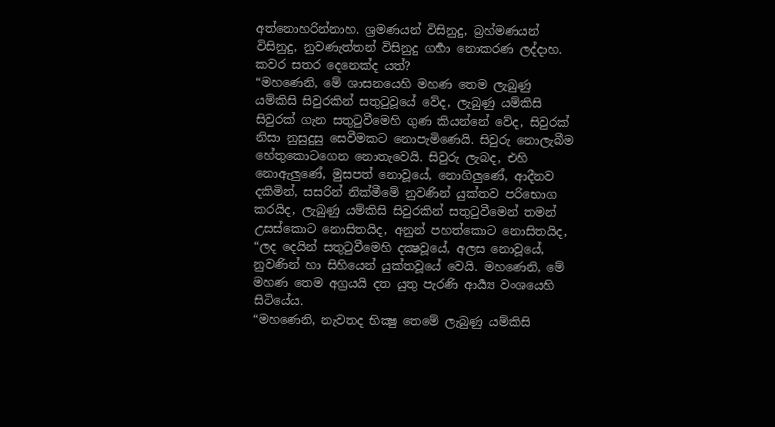අත්නොහරින්නාහ. ශ්‍රමණයන් විසිනුදු, බ්‍රහ්මණයන් විසිනුදු, නුවණැත්තන් විසිනුදු ගර්‍හා නොකරණ ලද්දාහ. කවර සතර දෙනෙක්ද යත්?
“මහණෙනි, මේ ශාසනයෙහි මහණ තෙම ලැබුණු යම්කිසි සිවුරකින් සතුටුවූයේ වේද, ලැබුණු යම්කිසි සිවුරක් ගැන සතුටුවීමෙහි ගුණ කියන්නේ වේද, සිවුරක් නිසා නුසුදුසු සෙවීමකට නොපැමිණෙයි. සිවුරු නොලැබීම හේතුකොටගෙන නොතැවෙයි. සිවුරු ලැබද, එහි නොඇලුණේ, මුසපත් නොවූයේ, නොගිලුණේ, ආදීනව දකිමින්, සසරින් නික්මීමේ නුවණින් යුක්තව පරිභොග කරයිද, ලැබුණු යම්කිසි සිවුරකින් සතුටුවීමෙන් තමන් උසස්කොට නොසිතයිද, අනුන් පහත්කොට නොසිතයිද,
“ලද දෙයින් සතුටුවීමෙහි දක්‍ෂවූයේ, අලස නොවූයේ, නුවණින් හා සිහියෙන් යුක්තවූයේ වෙයි. මහණෙනි, මේ මහණ තෙම අග්‍රයයි දත යුතු පැරණි ආර්‍ය්‍ය වංශයෙහි සිටියේය.
“මහණෙනි, නැවතද භික්‍ෂු තෙමේ ලැබුණු යම්කිසි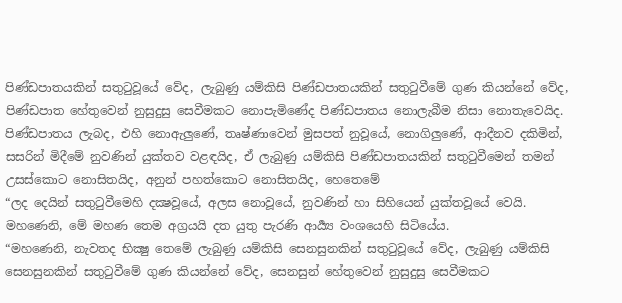පිණ්ඩපාතයකින් සතුටුවූයේ වේද, ලැබුණු යම්කිසි පිණ්ඩපාතයකින් සතුටුවීමේ ගුණ කියන්නේ වේද, පිණ්ඩපාත හේතුවෙන් නුසුදුසු සෙවීමකට නොපැමිණේද පිණ්ඩපාතය නොලැබීම නිසා නොතැවෙයිද. පිණ්ඩපාතය ලැබද, එහි නොඇලුණේ, තෘෂ්ණාවෙන් මුසපත් නුවූයේ, නොගිලුණේ, ආදීනව දකිමින්, සසරින් මිදීමේ නුවණින් යුක්තව වළඳයිද, ඒ ලැබුණු යම්කිසි පිණ්ඩපාතයකින් සතුටුවීමෙන් තමන් උසස්කොට නොසිතයිද, අනුන් පහත්කොට නොසිතයිද, හෙතෙමේ
“ලද දෙයින් සතුටුවීමෙහි දක්‍ෂවූයේ, අලස නොවූයේ, නුවණින් හා සිහියෙන් යුක්තවූයේ වෙයි. මහණෙනි, මේ මහණ තෙම අග්‍රයයි දත යුතු පැරණි ආර්‍ය්‍ය වංශයෙහි සිටියේය.
“මහණෙනි, නැවතද භික්‍ෂු තෙමේ ලැබුණු යම්කිසි සෙනසුනකින් සතුටුවූයේ වේද, ලැබුණු යම්කිසි සෙනසුනකින් සතුටුවීමේ ගුණ කියන්නේ වේද, සෙනසුන් හේතුවෙන් නුසුදුසු සෙවීමකට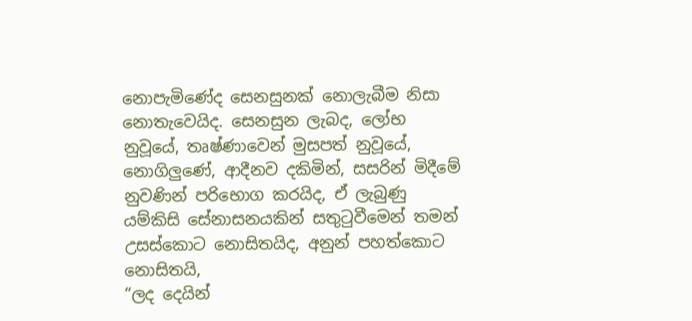නොපැමිණේද සෙනසුනක් නොලැබීම නිසා නොතැවෙයිද. සෙනසුන ලැබද, ලෝභ නුවූයේ, තෘෂ්ණාවෙන් මුසපත් නුවූයේ, නොගිලුණේ, ආදීනව දකිමින්, සසරින් මිදීමේ නුවණින් පරිභොග කරයිද, ඒ ලැබුණු යම්කිසි සේනාසනයකින් සතුටුවීමෙන් තමන් උසස්කොට නොසිතයිද, අනුන් පහත්කොට නොසිතයි,
“ලද දෙයින්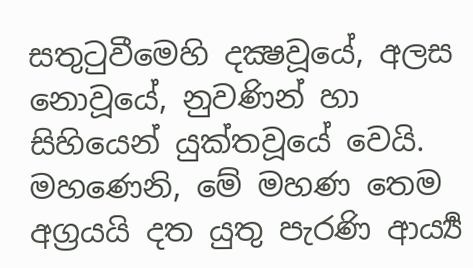සතුටුවීමෙහි දක්‍ෂවූයේ, අලස නොවූයේ, නුවණින් හා සිහියෙන් යුක්තවූයේ වෙයි. මහණෙනි, මේ මහණ තෙම අග්‍රයයි දත යුතු පැරණි ආර්‍ය්‍ය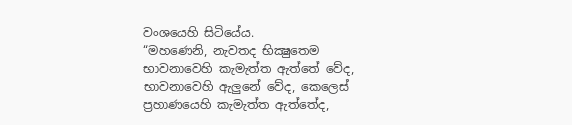වංශයෙහි සිටියේය.
“මහණෙනි, නැවතද භික්‍ෂුතෙම භාවනාවෙහි කැමැත්ත ඇත්තේ වේද, භාවනාවෙහි ඇලුනේ වේද, කෙලෙස් ප්‍රහාණයෙහි කැමැත්ත ඇත්තේද,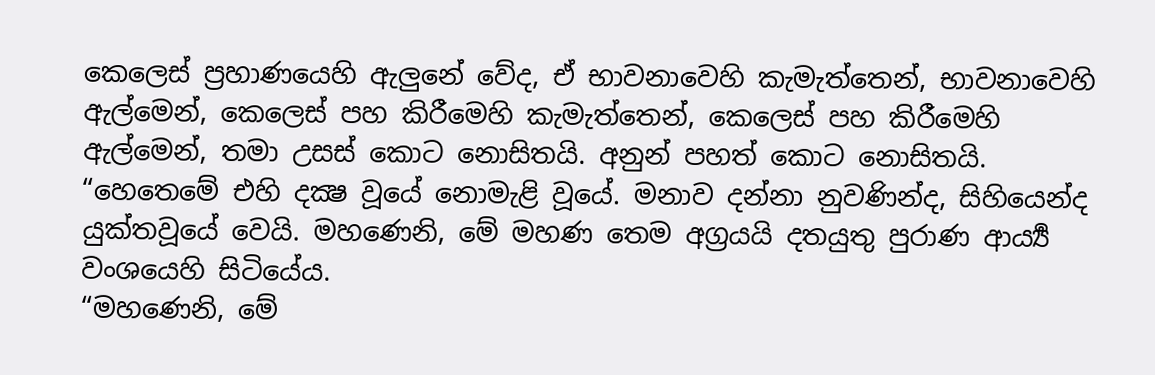කෙලෙස් ප්‍රහාණයෙහි ඇලුනේ වේද, ඒ භාවනාවෙහි කැමැත්තෙන්, භාවනාවෙහි ඇල්මෙන්, කෙලෙස් පහ කිරීමෙහි කැමැත්තෙන්, කෙලෙස් පහ කිරීමෙහි ඇල්මෙන්, තමා උසස් කොට නොසිතයි. අනුන් පහත් කොට නොසිතයි.
“හෙතෙමේ එහි දක්‍ෂ වූයේ නොමැළි වූයේ. මනාව දන්නා නුවණින්ද, සිහියෙන්ද යුක්තවූයේ වෙයි. මහණෙනි, මේ මහණ තෙම අග්‍රයයි දතයුතු පුරාණ ආර්‍ය්‍ය වංශයෙහි සිටියේය.
“මහණෙනි, මේ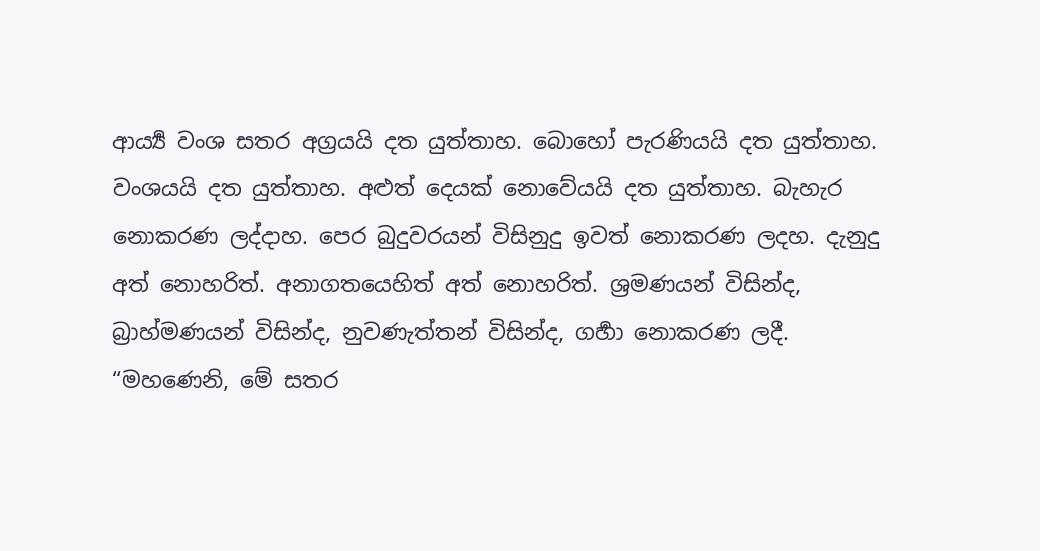ආර්‍ය්‍ය වංශ සතර අග්‍රයයි දත යුත්තාහ. බොහෝ පැරණියයි දත යුත්තාහ. වංශයයි දත යුත්තාහ. අළුත් දෙයක් නොවේයයි දත යුත්තාහ. බැහැර නොකරණ ලද්දාහ. පෙර බුදුවරයන් විසිනුදු ඉවත් නොකරණ ලදහ. දැනුදු අත් නොහරිත්. අනාගතයෙහිත් අත් නොහරිත්. ශ්‍රමණයන් විසින්ද, බ්‍රාහ්මණයන් විසින්ද, නුවණැත්තන් විසින්ද, ගර්‍හා නොකරණ ලදී.
“මහණෙනි, මේ සතර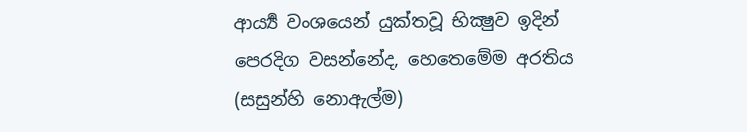ආර්‍ය්‍ය වංශයෙන් යුක්තවූ භික්‍ෂුව ඉදින් පෙරදිග වසන්නේද, හෙතෙමේම අරතිය (සසුන්හි නොඇල්ම)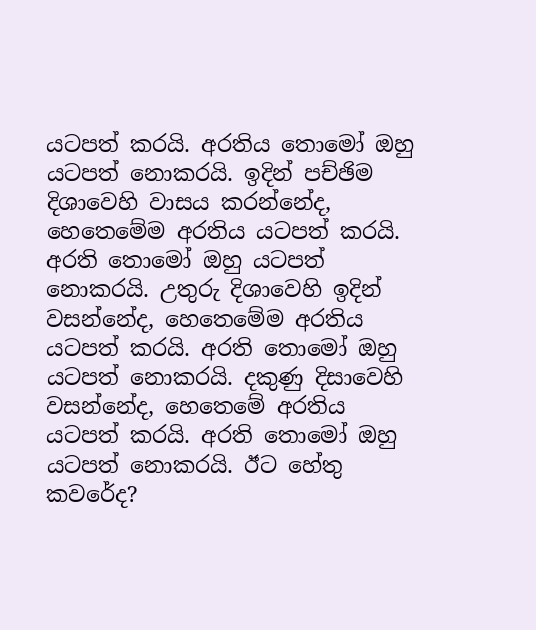යටපත් කරයි. අරතිය තොමෝ ඔහු යටපත් නොකරයි. ඉදින් පච්ඡිම දිශාවෙහි වාසය කරන්නේද, හෙතෙමේම අරතිය යටපත් කරයි. අරති තොමෝ ඔහු යටපත් නොකරයි. උතුරු දිශාවෙහි ඉදින් වසන්නේද, හෙතෙමේම අරතිය යටපත් කරයි. අරති තොමෝ ඔහු යටපත් නොකරයි. දකුණු දිසාවෙහි වසන්නේද, හෙතෙමේ අරතිය යටපත් කරයි. අරති තොමෝ ඔහු යටපත් නොකරයි. ඊට හේතු කවරේද?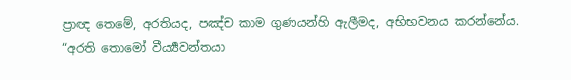ප්‍රාඥ තෙමේ, අරතියද, පඤ්ච කාම ගුණයන්හි ඇලීමද, අභිභවනය කරන්නේය.
“අරති තොමෝ වීර්‍ය්‍යවන්තයා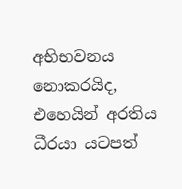අභිභවනය නොකරයිද, එහෙයින් අරතිය ධීරයා යටපත්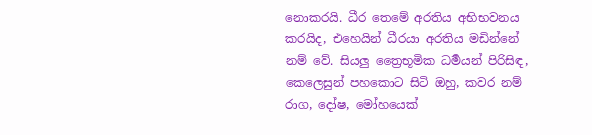නොකරයි. ධීර තෙමේ අරතිය අභිභවනය කරයිද, එහෙයින් ධීරයා අරතිය මඩින්නේ නම් වේ. සියලු ත්‍රෛභූමික ධර්‍මයන් පිරිසිඳ, කෙලෙසුන් පහකොට සිටි ඔහු, කවර නම් රාග, දෝෂ, මෝහයෙක්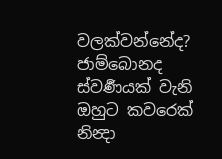වලක්වන්නේද? ජාම්බොනද ස්වර්‍ණයක් වැනි ඔහුට කවරෙක් නින්‍දා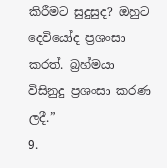කිරීමට සුදුසුද? ඔහුට දෙවියෝද ප්‍රශංසා කරත්. බ්‍රහ්මයා විසිනුදු ප්‍රශංසා කරණ ලදී.”
9.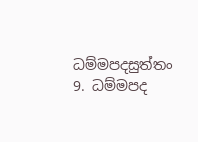ධම්මපදසුත්තං 9. ධම්මපද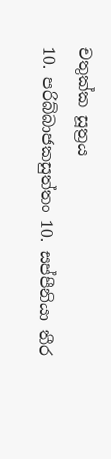චතුක්ක සූත්‍රය
10. පරිබ්බාජකසුත්තං 10. සප්පීනියා තීර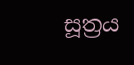සූත්‍රය